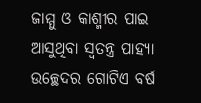ଜାମ୍ମୁ ଓ କାଶ୍ମୀର ପାଇ ଆସୁଥିବା ସ୍ବତନ୍ତ୍ର ପାହ୍ୟା ଉଚ୍ଛେଦର ଗୋଟିଏ ବର୍ଷ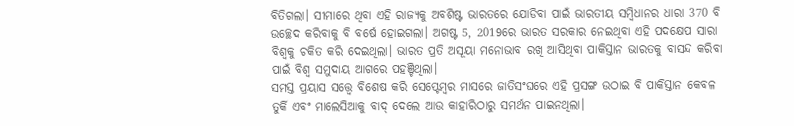ବିତିଗଲା। ସୀମାରେ ଥିବା ଏହି ରାଜ୍ୟକୁ ଅବଶିଷ୍ଟ ଭାରତରେ ଯୋଡିବା ପାଇଁ ଭାରତୀୟ ସମ୍ବିଧାନର ଧାରା 370 ବି ଉଚ୍ଛେଦ କରିବାକୁ ବି ବର୍ଷେ ହୋଇଗଲା। ଅଗଷ୍ଟ 5, 2019ରେ ଭାରତ ସରକାର ନେଇଥିବା ଏହି ପଦକ୍ଷେପ ସାରା ବିଶ୍ବକୁ ଚକିତ କରି ଦେଇଥିଲା। ଭାରତ ପ୍ରତି ଅସୂୟା ମନୋଭାବ ରଖି ଆସିଥିବା ପାକିସ୍ତାନ ଭାରତକୁ ବାସନ୍ଦ କରିବା ପାଇଁ ବିଶ୍ବ ସମୁଦାୟ ଆଗରେ ପହଞ୍ଚିଥିଲା।
ସମସ୍ତ ପ୍ରୟାସ ସତ୍ତ୍ବେ ବିଶେଷ କରି ସେପ୍ଟେମ୍ବର ମାସରେ ଜାତିସଂଘରେ ଏହି ପ୍ରସଙ୍ଗ ଉଠାଇ ବି ପାକିସ୍ତାନ କେବଳ ତୁର୍କି ଏବଂ ମାଲେସିଆକୁ ବାଦ୍ ଦେଲେ ଆଉ କାହାରିଠାରୁ ସମର୍ଥନ ପାଇନଥିଲା।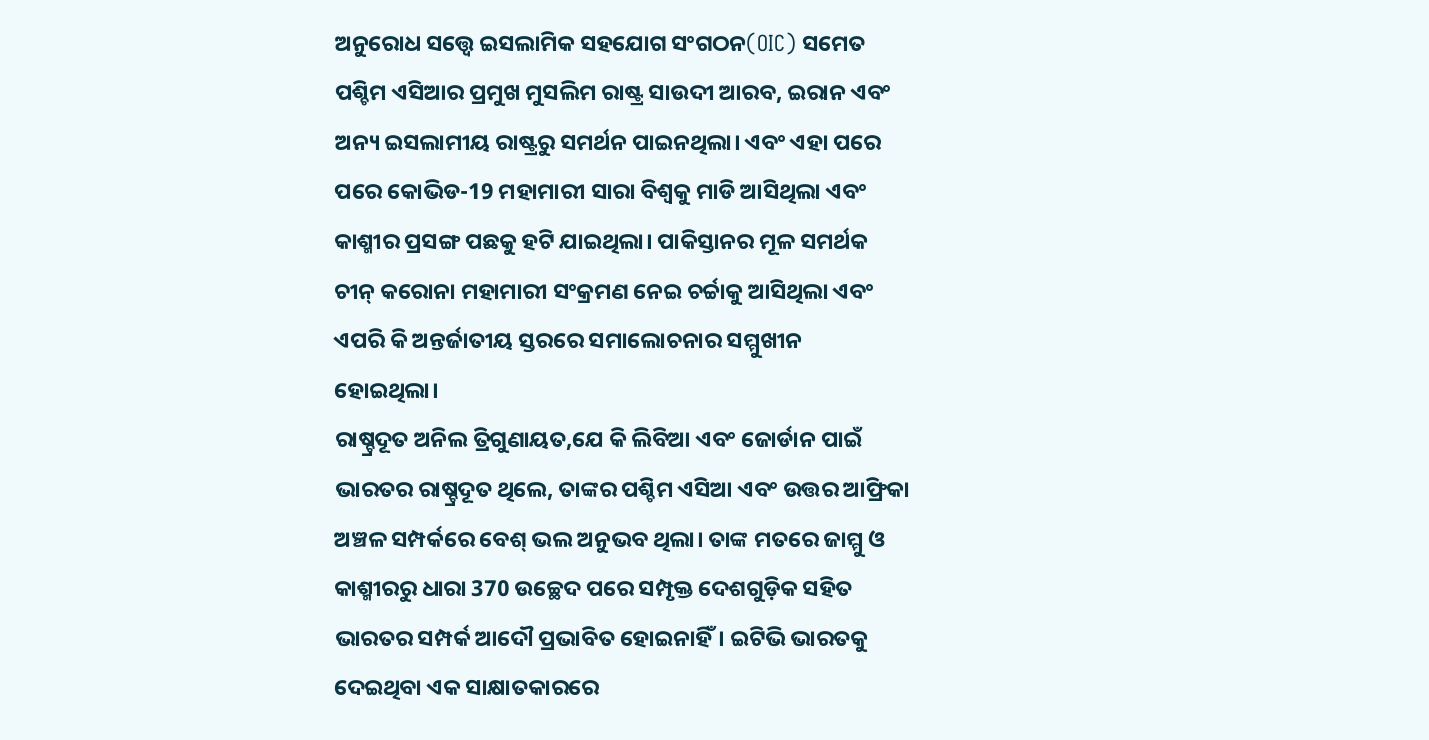ଅନୁରୋଧ ସତ୍ତ୍ବେ ଇସଲାମିକ ସହଯୋଗ ସଂଗଠନ(OIC) ସମେତ ପଶ୍ଚିମ ଏସିଆର ପ୍ରମୁଖ ମୁସଲିମ ରାଷ୍ଟ୍ର ସାଉଦୀ ଆରବ, ଇରାନ ଏବଂ ଅନ୍ୟ ଇସଲାମୀୟ ରାଷ୍ଟ୍ରରୁ ସମର୍ଥନ ପାଇନଥିଲା। ଏବଂ ଏହା ପରେ ପରେ କୋଭିଡ-19 ମହାମାରୀ ସାରା ବିଶ୍ବକୁ ମାଡି ଆସିଥିଲା ଏବଂ କାଶ୍ମୀର ପ୍ରସଙ୍ଗ ପଛକୁ ହଟି ଯାଇଥିଲା। ପାକିସ୍ତାନର ମୂଳ ସମର୍ଥକ ଚୀନ୍ କରୋନା ମହାମାରୀ ସଂକ୍ରମଣ ନେଇ ଚର୍ଚ୍ଚାକୁ ଆସିଥିଲା ଏବଂ ଏପରି କି ଅନ୍ତର୍ଜାତୀୟ ସ୍ତରରେ ସମାଲୋଚନାର ସମ୍ମୁଖୀନ ହୋଇଥିଲା।
ରାଷ୍ଚ୍ରଦୂତ ଅନିଲ ତ୍ରିଗୁଣାୟତ,ଯେ କି ଲିବିଆ ଏବଂ ଜୋର୍ଡାନ ପାଇଁ ଭାରତର ରାଷ୍ଚ୍ରଦୂତ ଥିଲେ, ତାଙ୍କର ପଶ୍ଚିମ ଏସିଆ ଏବଂ ଉତ୍ତର ଆଫ୍ରିକା ଅଞ୍ଚଳ ସମ୍ପର୍କରେ ବେଶ୍ ଭଲ ଅନୁଭବ ଥିଲା। ତାଙ୍କ ମତରେ ଜାମ୍ମୁ ଓ କାଶ୍ମୀରରୁ ଧାରା 370 ଉଚ୍ଛେଦ ପରେ ସମ୍ପୃକ୍ତ ଦେଶଗୁଡ଼ିକ ସହିତ ଭାରତର ସମ୍ପର୍କ ଆଦୌ ପ୍ରଭାବିତ ହୋଇନାହିଁ। ଇଟିଭି ଭାରତକୁ ଦେଇଥିବା ଏକ ସାକ୍ଷାତକାରରେ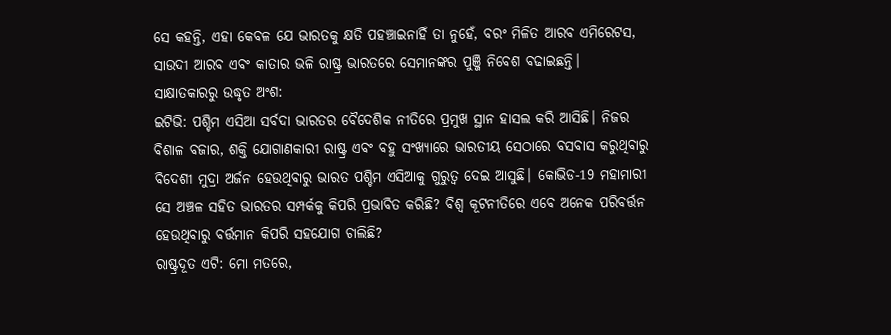ସେ କହନ୍ତି, ଏହା କେବଳ ଯେ ଭାରତକୁ କ୍ଷତି ପହଞ୍ଚାଇନାହିଁ ତା ନୁହେଁ, ବରଂ ମିଳିତ ଆରବ ଏମିରେଟସ, ସାଉଦୀ ଆରବ ଏବଂ କାତାର ଭଳି ରାଷ୍ଟ୍ର ଭାରତରେ ସେମାନଙ୍କର ପୁଞ୍ଜି ନିବେଶ ବଢାଇଛନ୍ତି।
ସାକ୍ଷାତକାରରୁ ଉଦ୍ଧୃତ ଅଂଶ:
ଇଟିଭି: ପଶ୍ଚିମ ଏସିଆ ସର୍ବଦା ଭାରତର ବୈଦେଶିକ ନୀତିରେ ପ୍ରମୁଖ ସ୍ଥାନ ହାସଲ କରି ଆସିଛି। ନିଜର ବିଶାଳ ବଜାର, ଶକ୍ତି ଯୋଗାଣକାରୀ ରାଷ୍ଟ୍ର ଏବଂ ବହୁ ସଂଖ୍ୟାରେ ଭାରତୀୟ ସେଠାରେ ବସବାସ କରୁଥିବାରୁ ବିଦେଶୀ ମୁଦ୍ରା ଅର୍ଜନ ହେଉଥିବାରୁ ଭାରତ ପଶ୍ଚିମ ଏସିଆକୁ ଗୁରୁତ୍ବ ଦେଇ ଆସୁଛି। କୋଭିଡ-19 ମହାମାରୀ ସେ ଅଞ୍ଚଳ ସହିତ ଭାରତର ସମ୍ପର୍କକୁ କିପରି ପ୍ରଭାବିତ କରିଛି? ବିଶ୍ବ କୂଟନୀତିରେ ଏବେ ଅନେକ ପରିବର୍ତ୍ତନ ହେଉଥିବାରୁ ବର୍ତ୍ତମାନ କିପରି ସହଯୋଗ ଚାଲିଛି?
ରାଷ୍ଟ୍ରଦୂତ ଏଟି: ମୋ ମତରେ,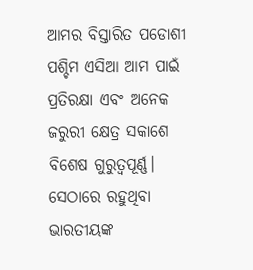ଆମର ବିସ୍ତାରିତ ପଡୋଶୀ ପଶ୍ଚିମ ଏସିଆ ଆମ ପାଇଁ ପ୍ରତିରକ୍ଷା ଏବଂ ଅନେକ ଜରୁରୀ କ୍ଷେତ୍ର ସକାଶେ ବିଶେଷ ଗୁରୁତ୍ବପୂର୍ଣ୍ଣ। ସେଠାରେ ରହୁଥିବା ଭାରତୀୟଙ୍କ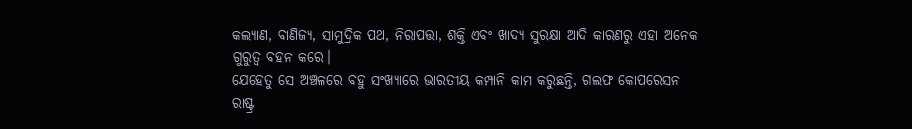କଲ୍ୟାଣ, ବାଣିଜ୍ୟ, ସାମୁଦ୍ରିକ ପଥ, ନିରାପତ୍ତା, ଶକ୍ତି ଏବଂ ଖାଦ୍ୟ ସୁରକ୍ଷା ଆଦି କାରଣରୁ ଏହା ଅନେକ ଗୁରୁତ୍ବ ବହନ କରେ।
ଯେହେତୁ ସେ ଅଞ୍ଚଳରେ ବହୁ ସଂଖ୍ୟାରେ ଭାରତୀୟ କମ୍ପାନି କାମ କରୁଛନ୍ତି, ଗଲଫ କୋପରେସନ ରାଷ୍ଟ୍ର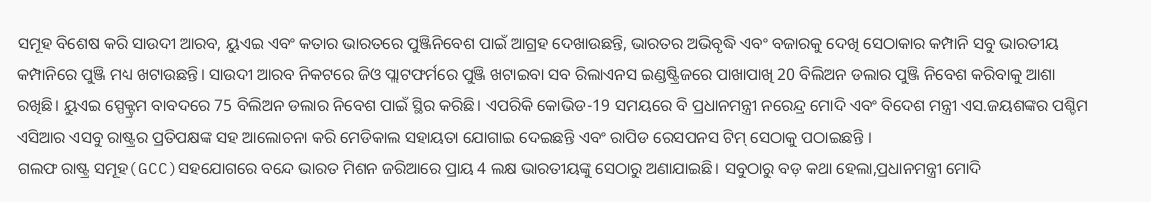ସମୂହ ବିଶେଷ କରି ସାଉଦୀ ଆରବ, ୟୁଏଇ ଏବଂ କତାର ଭାରତରେ ପୁଞ୍ଜିନିବେଶ ପାଇଁ ଆଗ୍ରହ ଦେଖାଉଛନ୍ତି, ଭାରତର ଅଭିବୃଦ୍ଧି ଏବଂ ବଜାରକୁ ଦେଖି ସେଠାକାର କମ୍ପାନି ସବୁ ଭାରତୀୟ କମ୍ପାନିରେ ପୁଞ୍ଜି ମଧ୍ୟ ଖଟାଉଛନ୍ତି। ସାଉଦୀ ଆରବ ନିକଟରେ ଜିଓ ପ୍ଲାଟଫର୍ମରେ ପୁଞ୍ଜି ଖଟାଇବା ସବ ରିଲାଏନସ ଇଣ୍ଡଷ୍ଟ୍ରିଜରେ ପାଖାପାଖି 20 ବିଲିଅନ ଡଲାର ପୁଞ୍ଜି ନିବେଶ କରିବାକୁ ଆଶା ରଖିଛି। ୟୁଏଇ ସ୍ପେକ୍ଟ୍ରମ ବାବଦରେ 75 ବିଲିଅନ ଡଲାର ନିବେଶ ପାଇଁ ସ୍ଥିର କରିଛି। ଏପରିକି କୋଭିଡ-19 ସମୟରେ ବି ପ୍ରଧାନମନ୍ତ୍ରୀ ନରେନ୍ଦ୍ର ମୋଦି ଏବଂ ବିଦେଶ ମନ୍ତ୍ରୀ ଏସ.ଜୟଶଙ୍କର ପଶ୍ଚିମ ଏସିଆର ଏସବୁ ରାଷ୍ଟ୍ରର ପ୍ରତିପକ୍ଷଙ୍କ ସହ ଆଲୋଚନା କରି ମେଡିକାଲ ସହାୟତା ଯୋଗାଇ ଦେଇଛନ୍ତି ଏବଂ ରାପିଡ ରେସପନସ ଟିମ୍ ସେଠାକୁ ପଠାଇଛନ୍ତି ।
ଗଲଫ ରାଷ୍ଟ୍ର ସମୂହ(GCC)ସହଯୋଗରେ ବନ୍ଦେ ଭାରତ ମିଶନ ଜରିଆରେ ପ୍ରାୟ 4 ଲକ୍ଷ ଭାରତୀୟଙ୍କୁ ସେଠାରୁ ଅଣାଯାଇଛି। ସବୁଠାରୁ ବଡ଼ କଥା ହେଲା,ପ୍ରଧାନମନ୍ତ୍ରୀ ମୋଦି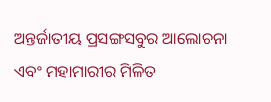ଅନ୍ତର୍ଜାତୀୟ ପ୍ରସଙ୍ଗସବୁର ଆଲୋଚନା ଏବଂ ମହାମାରୀର ମିଳିତ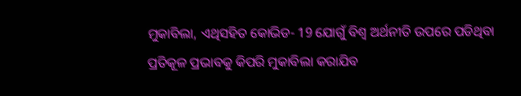ମୁକାବିଲା, ଏଥିସହିତ କୋଭିଡ- 19 ଯୋଗୁଁ ବିଶ୍ବ ଅର୍ଥନୀତି ଉପରେ ପଡିଥିବା ପ୍ରତିକୂଳ ପ୍ରଭାବକୁ କିପରି ମୁକାବିଲା କରାଯିବ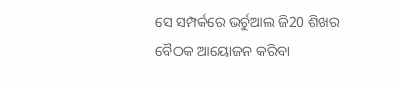ସେ ସମ୍ପର୍କରେ ଭର୍ଚୁଆଲ ଜି20 ଶିଖର ବୈଠକ ଆୟୋଜନ କରିବା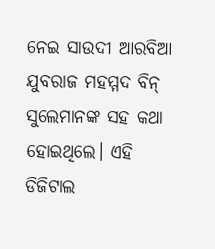ନେଇ ସାଉଦୀ ଆରବିଆ ଯୁବରାଜ ମହମ୍ମଦ ବିନ୍ ସୁଲେମାନଙ୍କ ସହ କଥା ହୋଇଥିଲେ। ଏହି ଡିଜିଟାଲ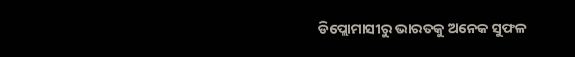ଡିପ୍ଲୋମାସୀରୁ ଭାରତକୁ ଅନେକ ସୁଫଳ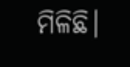ମିଳିଛି।